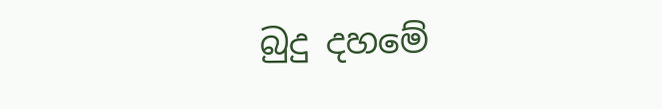බුදු දහමේ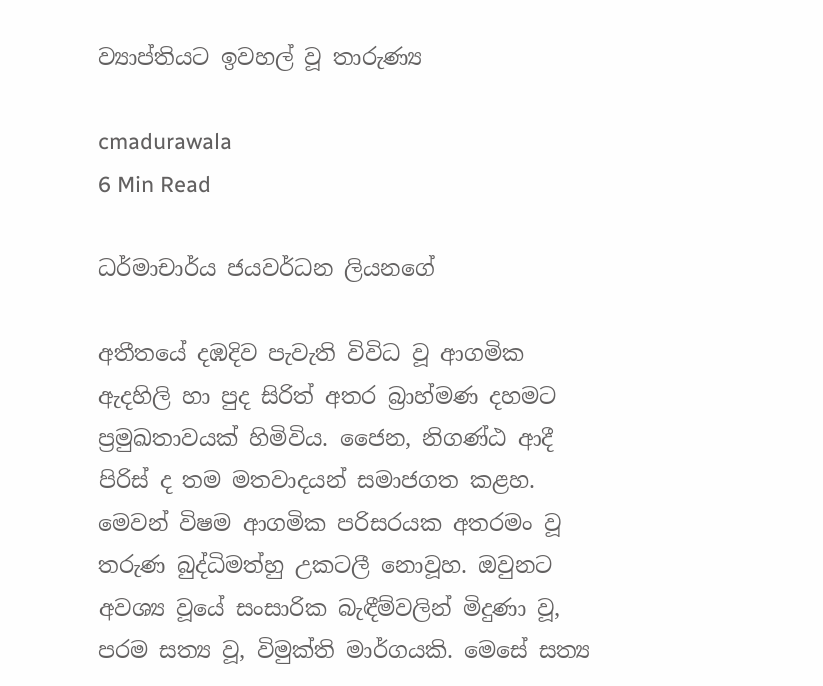ව්‍යාප්තියට ඉවහල් වූ තාරුණ්‍ය

cmadurawala
6 Min Read

ධර්මාචාර්ය ජයවර්ධන ලියනගේ

අතීතයේ දඹදිව පැවැති විවිධ වූ ආගමික ඇදහිලි හා පුද සිරිත් අතර බ්‍රාහ්මණ දහමට ප්‍රමුඛතාවයක් හිමිවිය. ජෛන, නිගණ්ඨ ආදී පිරිස් ද තම මතවාදයන් සමාජගත කළහ. මෙවන් විෂම ආගමික පරිසරයක අතරමං වූ තරුණ බුද්ධිමත්හු උකටලී නොවූහ. ඔවුනට අවශ්‍ය වූයේ සංසාරික බැඳීම්වලින් මිදුණා වූ, පරම සත්‍ය වූ, විමුක්ති මාර්ගයකි. මෙසේ සත්‍ය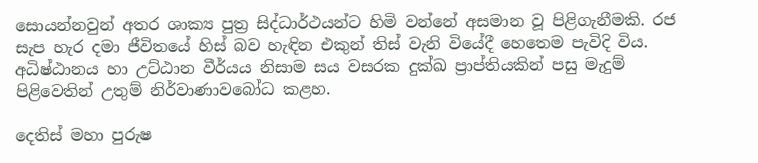සොයන්නවුන් අතර ශාක්‍ය පුත්‍ර සිද්ධාර්ථයන්ට හිමි වන්නේ අසමාන වූ පිළිගැනීමකි. රජ සැප හැර දමා ජීවිතයේ හිස් බව හැඳින එකුන් තිස් වැනි වියේදී හෙතෙම පැවිදි විය. අධිෂ්ඨානය හා උට්ඨාන වීර්යය නිසාම සය වසරක දුක්ඛ ප්‍රාප්තියකින් පසු මැදුම් පිළිවෙතින් උතුම් නිර්වාණාවබෝධ කළහ.

දෙතිස් මහා පුරුෂ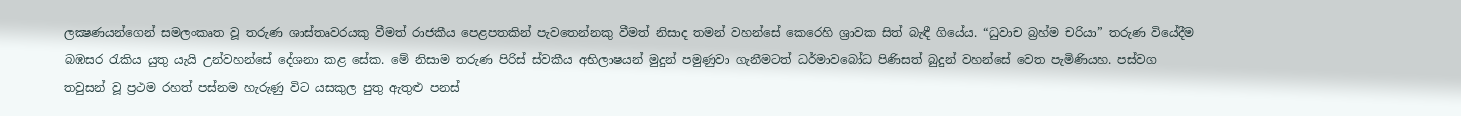ලක්‍ෂණයන්ගෙන් සමලංකෘත වූ තරුණ ශාස්තෘවරයකු වීමත් රාජකීය පෙළපතකින් පැවතෙන්නකු වීමත් නිසාද තමන් වහන්සේ කෙරෙහි ශ්‍රාවක සිත් බැඳී ගියේය. “ධුවාච බ්‍රහ්ම චරියා” තරුණ වියේදීම බඹසර රැකිය යුතු යැයි උන්වහන්සේ දේශනා කළ සේක. මේ නිසාම තරුණ පිරිස් ස්වකීය අභිලාෂයන් මුදුන් පමුණුවා ගැනීමටත් ධර්මාවබෝධ පිණිසත් බුදුන් වහන්සේ වෙත පැමිණියහ. පස්වග තවුසන් වූ ප්‍රථම රහත් පස්නම හැරුණු විට යසකුල පුතු ඇතුළු පනස්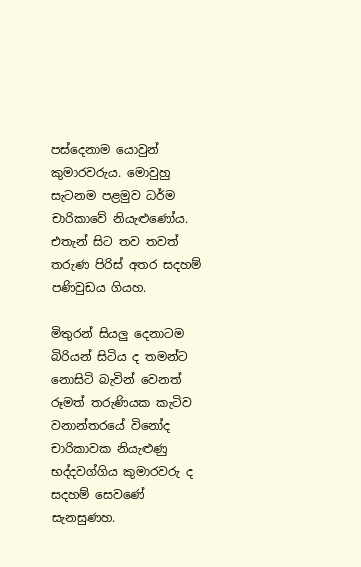පස්දෙනාම යොවුන් කුමාරවරුය. මොවුහු සැටනම පළමුව ධර්ම චාරිකාවේ නියැළුණෝය. එතැන් සිට තව තවත් තරුණ පිරිස් අතර සදහම් පණිවුඩය ගියහ.

මිතුරන් සියලු දෙනාටම බිරියන් සිටිය ද තමන්ට නොසිටි බැවින් වෙනත් රූමත් තරුණියක කැටිව වනාන්තරයේ විනෝද චාරිකාවක නියැළුණු භද්දවග්ගිය කුමාරවරු ද සදහම් සෙවණේ සැනසුණහ.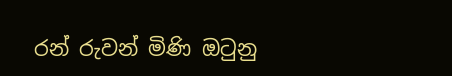රන් රුවන් මිණි ඔටුනු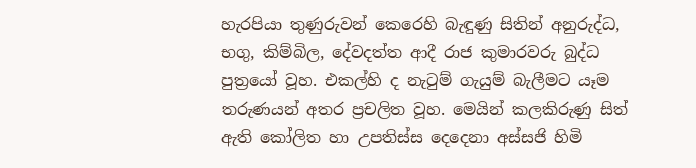හැරපියා තුණුරුවන් කෙරෙහි බැඳුණු සිතින් අනුරුද්ධ, භගු, කිම්බිල, දේවදත්ත ආදී රාජ කුමාරවරු බුද්ධ පුත්‍රයෝ වූහ. එකල්හි ද නැටුම් ගැයුම් බැලීමට යෑම තරුණයන් අතර ප්‍රචලිත වූහ. මෙයින් කලකිරුණු සිත් ඇති කෝලිත හා උපතිස්ස දෙදෙනා අස්සජි හිමි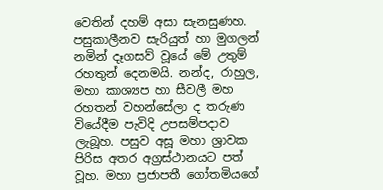වෙතින් දහම් අසා සැනසුණහ. පසුකාලීනව සැරියුත් හා මුගලන් නමින් දෑගසව් වූයේ මේ උතුම් රහතුන් දෙනමයි. නන්ද, රාහුල, මහා කාශ්‍යප හා සීවලී මහ රහතන් වහන්සේලා ද තරුණ වියේදීම පැවිදි උපසම්පදාව ලැබූහ. පසුව අසූ මහා ශ්‍රාවක පිරිස අතර අග්‍රස්ථානයට පත් වූහ. මහා ප්‍රජාපතී ගෝතමියගේ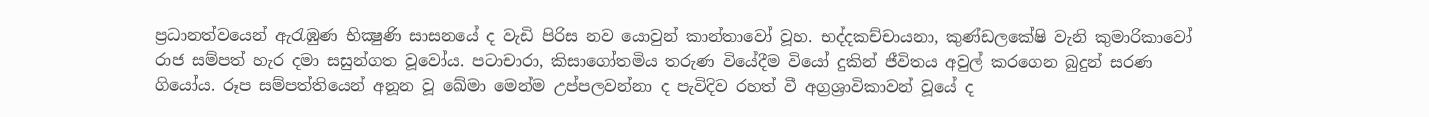ප්‍රධානත්වයෙන් ඇරැඹුණ භික්‍ෂුණි සාසනයේ ද වැඩි පිරිස නව යොවුන් කාන්තාවෝ වූහ. භද්දකච්චායනා, කුණ්ඩලකේෂි වැනි කුමාරිකාවෝ රාජ සම්පත් හැර දමා සසුන්ගත වූවෝය. පටාචාරා, කිසාගෝතමිය තරුණ වියේදීම වියෝ දුකින් ජීවිතය අවුල් කරගෙන බුදුන් සරණ ගියෝය. රූප සම්පත්තියෙන් අනූන වූ ඛේමා මෙන්ම උප්පලවන්නා ද පැවිදිව රහත් වී අග්‍රශ්‍රාවිකාවන් වූයේ ද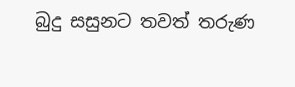බුදු සසුනට තවත් තරුණ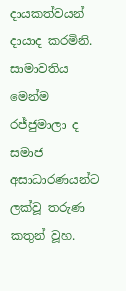දායකත්වයන් දායාද කරමිනි. සාමාවතිය මෙන්ම රජ්ජුමාලා ද සමාජ අසාධාරණයන්ට ලක්වූ තරුණ කතුන් වූහ.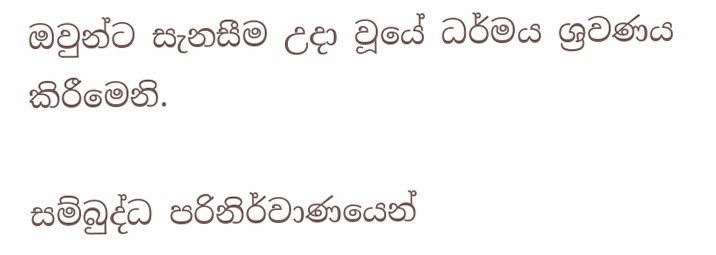ඔවුන්ට සැනසීම උදා වූයේ ධර්මය ශ්‍රවණය කිරීමෙනි.

සම්බුද්ධ පරිනිර්වාණයෙන්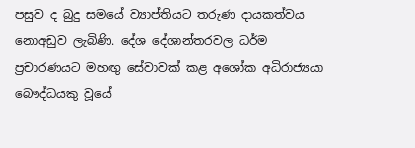පසුව ද බුදු සමයේ ව්‍යාප්තියට තරුණ දායකත්වය නොඅඩුව ලැබිණි. දේශ දේශාන්තරවල ධර්ම ප්‍රචාරණයට මහඟු සේවාවක් කළ අශෝක අධිරාජ්‍යයා බෞද්ධයකු වූයේ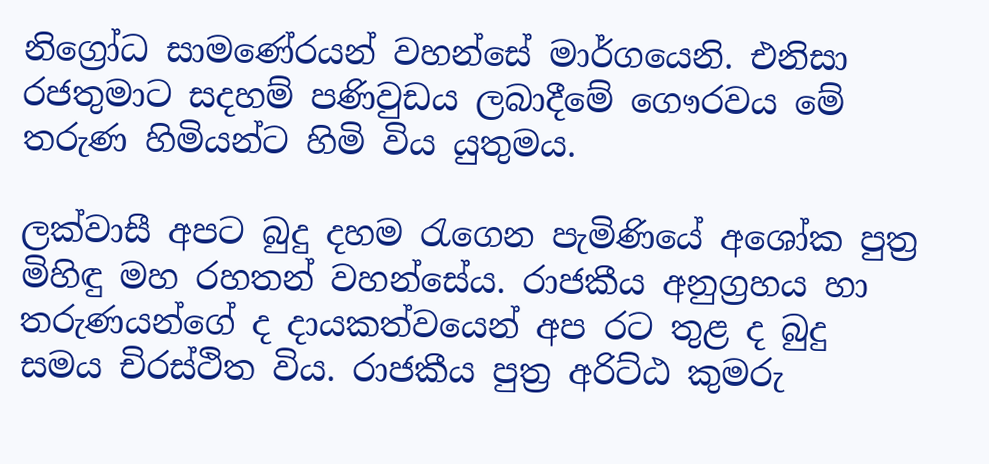නිග්‍රෝධ සාමණේරයන් වහන්සේ මාර්ගයෙනි. එනිසා රජතුමාට සදහම් පණිවුඩය ලබාදීමේ ගෞරවය මේ තරුණ හිමියන්ට හිමි විය යුතුමය.

ලක්වාසී අපට බුදු දහම රැගෙන පැමිණියේ අශෝක පුත්‍ර මිහිඳු මහ රහතන් වහන්සේය. රාජකීය අනුග්‍රහය හා තරුණයන්ගේ ද දායකත්වයෙන් අප රට තුළ ද බුදු සමය චිරස්ථිත විය. රාජකීය පුත්‍ර අරිට්ඨ කුමරු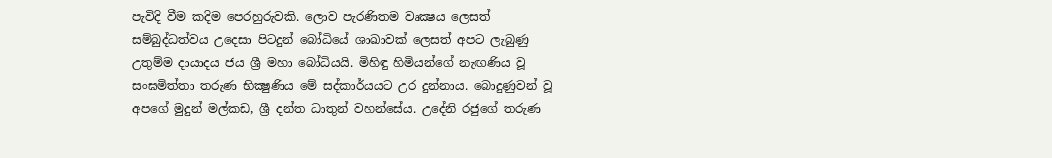පැවිදි වීම කදිම පෙරහුරුවකි. ලොව පැරණිතම වෘක්‍ෂය ලෙසත් සම්බුද්ධත්වය උදෙසා පිටදුන් බෝධියේ ශාඛාවක් ලෙසත් අපට ලැබුණු උතුම්ම දායාදය ජය ශ්‍රී මහා බෝධියයි. මිහිඳු හිමියන්ගේ නැඟණිය වූ සංඝමිත්තා තරුණ භික්‍ෂුණිය මේ සද්කාර්යයට උර දුන්නාය. බොදුණුවන් වූ අපගේ මුදුන් මල්කඩ, ශ්‍රී දන්ත ධාතුන් වහන්සේය. උදේනි රජුගේ තරුණ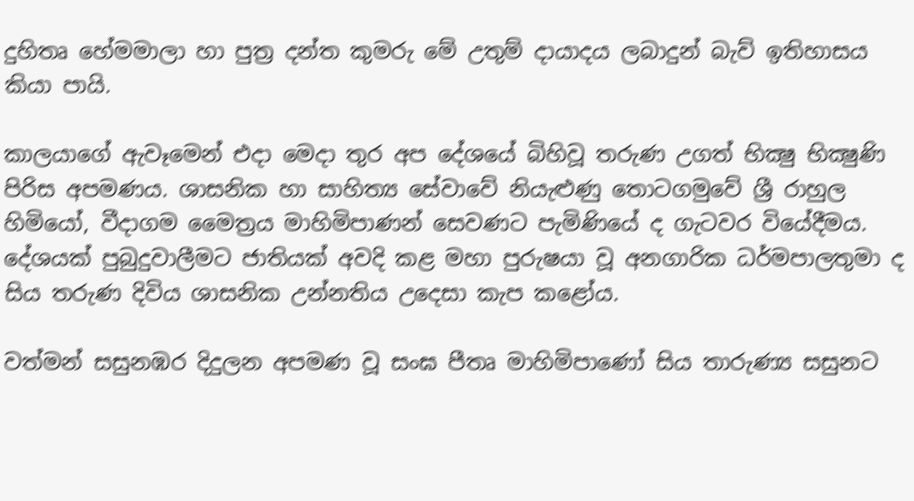දුහිතෘ හේමමාලා හා පුත්‍ර දන්ත කුමරු මේ උතුම් දායාදය ලබාදුන් බැව් ඉතිහාසය කියා පායි.

කාලයාගේ ඇවෑමෙන් එදා මෙදා තුර අප දේශයේ බිහිවූ තරුණ උගත් භික්‍ෂු භික්‍ෂුණි පිරිස අපමණය. ශාසනික හා සාහිත්‍ය සේවාවේ නියැළුණු තොටගමුවේ ශ්‍රී රාහුල හිමියෝ, වීදාගම මෛත්‍රය මාහිමිපාණන් සෙවණට පැමිණියේ ද ගැටවර වියේදීමය. දේශයක් පුබුදුවාලීමට ජාතියක් අවදි කළ මහා පුරුෂයා වූ අනගාරික ධර්මපාලතුමා ද සිය තරුණ දිවිය ශාසනික උන්නතිය උදෙසා කැප කළෝය.

වත්මන් සසුනඹර දිදුලන අපමණ වූ සංඝ පීතෘ මාහිමිපාණෝ සිය තාරුණ්‍ය සසුනට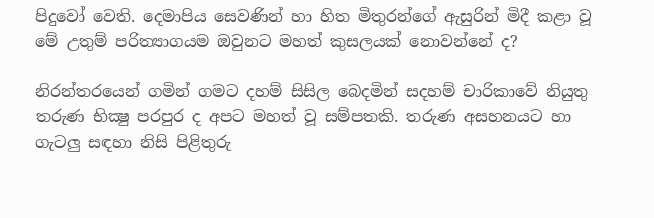පිදුවෝ වෙති. දෙමාපිය සෙවණින් හා හිත මිතුරන්ගේ ඇසුරින් මිදී කළා වූ මේ උතුම් පරිත්‍යාගයම ඔවුනට මහත් කුසලයක් නොවන්නේ ද?

නිරන්තරයෙන් ගමින් ගමට දහම් සිසිල බෙදමින් සදහම් චාරිකාවේ නියුතු තරුණ භික්‍ෂු පරපුර ද අපට මහත් වූ සම්පතකි. තරුණ අසහනයට හා ගැටලු සඳහා නිසි පිළිතුරු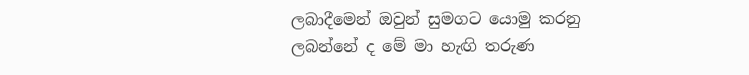ලබාදීමෙන් ඔවුන් සුමගට යොමු කරනු ලබන්නේ ද මේ මා හැඟි තරුණ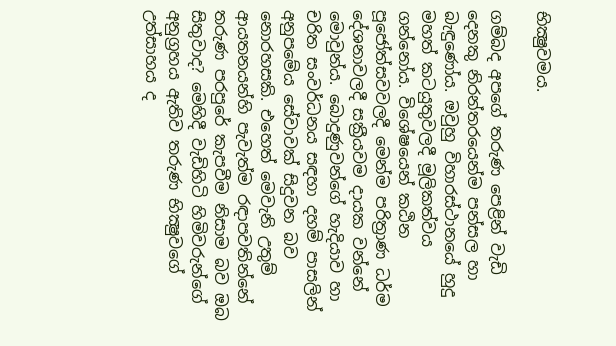භික්‍ෂුවමය.

ගම්බද අපගේ තරුණ පෙළින් වැඩි දෙනකු නිරන්තරයෙන්ම පන්සල හා බැඳුණෝය. ඔවුහු විහාරස්ථානයේ හුදු මහත් කටයුතුවලදී මූලිකත්වය ගන්නෝය. විශේෂයෙන් කඨින පූජෝත්සවවලදී මෙන්ම පරිත්‍රාණ ධර්ම දේශනාවලදී සක්‍රීයවම දායක වන්නේ මොවුන්ය. බොදුණුවන්ගේ හැදියාව හා චරිත සංවර්ධනය සඳහා දහම් පාසලින් අනුපමේය සේවාවක් සිදුවන බව නොරහසකි. එහෙත් මෙවැනි උතුම් ආයතනයන්හි පැවැත්ම රඳාපවතින්නේ තරුණ පරපුරේ කැපවීම නිසාම බව ඔබ සිතුවාද? මෙහිදී වැඩිහිටි හිමිවරුන්ගේ අනුග්‍රහය ඇතිව තරුණ භික්‍ෂුවගේ උත්සාහය ද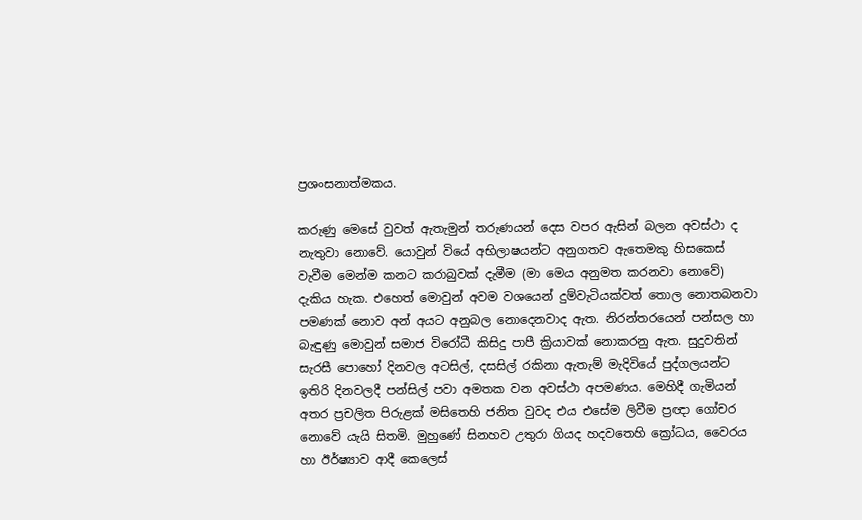ප්‍රශංසනාත්මකය.

කරුණු මෙසේ වුවත් ඇතැමුන් තරුණයන් දෙස වපර ඇසින් බලන අවස්ථා ද නැතුවා නොවේ. යොවුන් වියේ අභිලාෂයන්ට අනුගතව ඇතෙමකු හිසකෙස් වැවීම මෙන්ම කනට කරාබුවක් දැමීම (මා මෙය අනුමත කරනවා නොවේ) දැකිය හැක. එහෙත් මොවුන් අවම වශයෙන් දුම්වැටියක්වත් තොල නොතබනවා පමණක් නොව අන් අයට අනුබල නොදෙනවාද ඇත. නිරන්තරයෙන් පන්සල හා බැඳුණු මොවුන් සමාජ විරෝධී කිසිදු පාපී ක්‍රියාවක් නොකරනු ඇත. සුදුවතින් සැරසී පොහෝ දිනවල අටසිල්, දසසිල් රකිනා ඇතැම් මැදිවියේ පුද්ගලයන්ට ඉතිරි දිනවලදී පන්සිල් පවා අමතක වන අවස්ථා අපමණය. මෙහිදී ගැමියන් අතර ප්‍රචලිත පිරුළක් මසිතෙහි ජනිත වුවද එය එසේම ලිවීම ප්‍රඥා ගෝචර නොවේ යැයි සිතමි. මුහුණේ සිනහව උතුරා ගියද හදවතෙහි ක්‍රෝධය, වෛරය හා ඊර්ෂ්‍යාව ආදී කෙලෙස්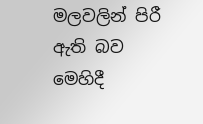මලවලින් පිරී ඇති බව මෙහිදී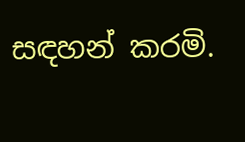සඳහන් කරමි.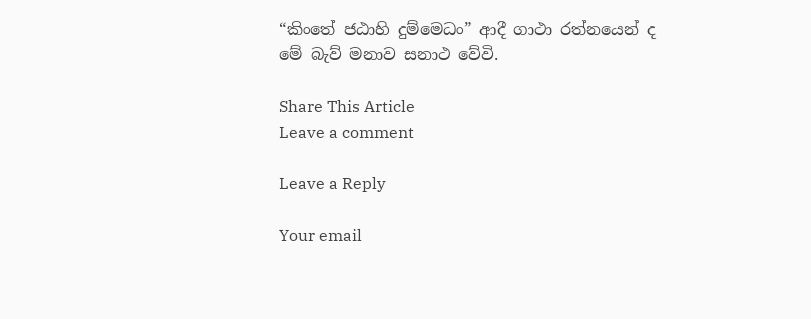“කිංතේ ජඨාහි දුම්මෙධං” ආදී ගාථා රත්නයෙන් ද මේ බැව් මනාව සනාථ වේවි.

Share This Article
Leave a comment

Leave a Reply

Your email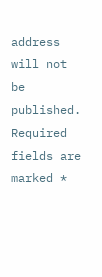address will not be published. Required fields are marked *